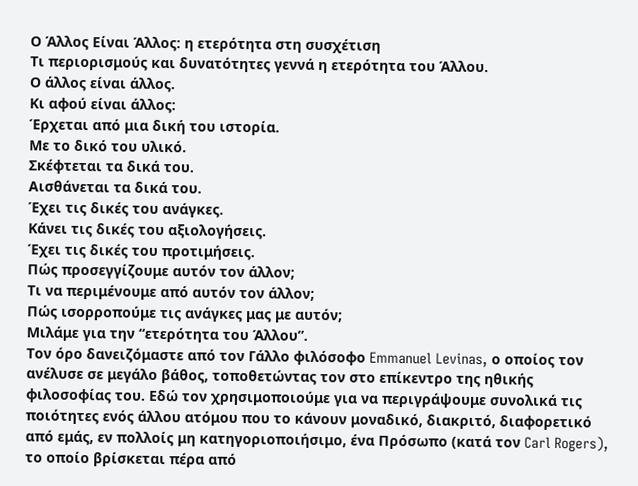Ο Άλλος Είναι Άλλος: η ετερότητα στη συσχέτιση
Τι περιορισμούς και δυνατότητες γεννά η ετερότητα του Άλλου.
Ο άλλος είναι άλλος.
Κι αφού είναι άλλος:
Έρχεται από μια δική του ιστορία.
Με το δικό του υλικό.
Σκέφτεται τα δικά του.
Αισθάνεται τα δικά του.
Έχει τις δικές του ανάγκες.
Κάνει τις δικές του αξιολογήσεις.
Έχει τις δικές του προτιμήσεις.
Πώς προσεγγίζουμε αυτόν τον άλλον;
Τι να περιμένουμε από αυτόν τον άλλον;
Πώς ισορροπούμε τις ανάγκες μας με αυτόν;
Μιλάμε για την “ετερότητα του Άλλου”.
Τον όρο δανειζόμαστε από τον Γάλλο φιλόσοφο Emmanuel Levinas, ο οποίος τον ανέλυσε σε μεγάλο βάθος, τοποθετώντας τον στο επίκεντρο της ηθικής φιλοσοφίας του. Εδώ τον χρησιμοποιούμε για να περιγράψουμε συνολικά τις ποιότητες ενός άλλου ατόμου που το κάνουν μοναδικό, διακριτό, διαφορετικό από εμάς, εν πολλοίς μη κατηγοριοποιήσιμο, ένα Πρόσωπο (κατά τον Carl Rogers), το οποίο βρίσκεται πέρα από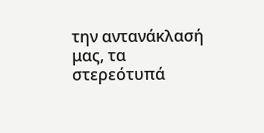την αντανάκλασή μας, τα στερεότυπά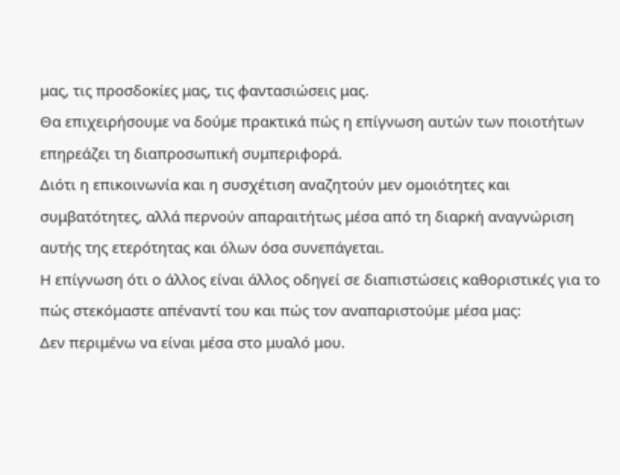μας, τις προσδοκίες μας, τις φαντασιώσεις μας.
Θα επιχειρήσουμε να δούμε πρακτικά πώς η επίγνωση αυτών των ποιοτήτων επηρεάζει τη διαπροσωπική συμπεριφορά.
Διότι η επικοινωνία και η συσχέτιση αναζητούν μεν ομοιότητες και συμβατότητες, αλλά περνούν απαραιτήτως μέσα από τη διαρκή αναγνώριση αυτής της ετερότητας και όλων όσα συνεπάγεται.
Η επίγνωση ότι ο άλλος είναι άλλος οδηγεί σε διαπιστώσεις καθοριστικές για το πώς στεκόμαστε απέναντί του και πώς τον αναπαριστούμε μέσα μας:
Δεν περιμένω να είναι μέσα στο μυαλό μου.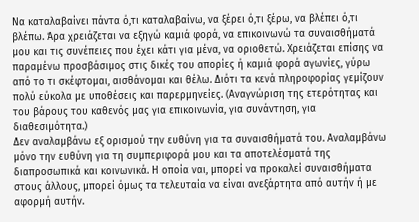Να καταλαβαίνει πάντα ό,τι καταλαβαίνω, να ξέρει ό,τι ξέρω, να βλέπει ό,τι βλέπω. Άρα χρειάζεται να εξηγώ καμιά φορά, να επικοινωνώ τα συναισθήματά μου και τις συνέπειες που έχει κάτι για μένα, να οριοθετώ. Χρειάζεται επίσης να παραμένω προσβάσιμος στις δικές του απορίες ή καμιά φορά αγωνίες, γύρω από το τι σκέφτομαι, αισθάνομαι και θέλω. Διότι τα κενά πληροφορίας γεμίζουν πολύ εύκολα με υποθέσεις και παρερμηνείες. (Αναγνώριση της ετερότητας και του βάρους του καθενός μας για επικοινωνία, για συνάντηση, για διαθεσιμότητα.)
Δεν αναλαμβάνω εξ ορισμού την ευθύνη για τα συναισθήματά του. Αναλαμβάνω μόνο την ευθύνη για τη συμπεριφορά μου και τα αποτελέσματά της διαπροσωπικά και κοινωνικά. Η οποία ναι, μπορεί να προκαλεί συναισθήματα στους άλλους, μπορεί όμως τα τελευταία να είναι ανεξάρτητα από αυτήν ή με αφορμή αυτήν.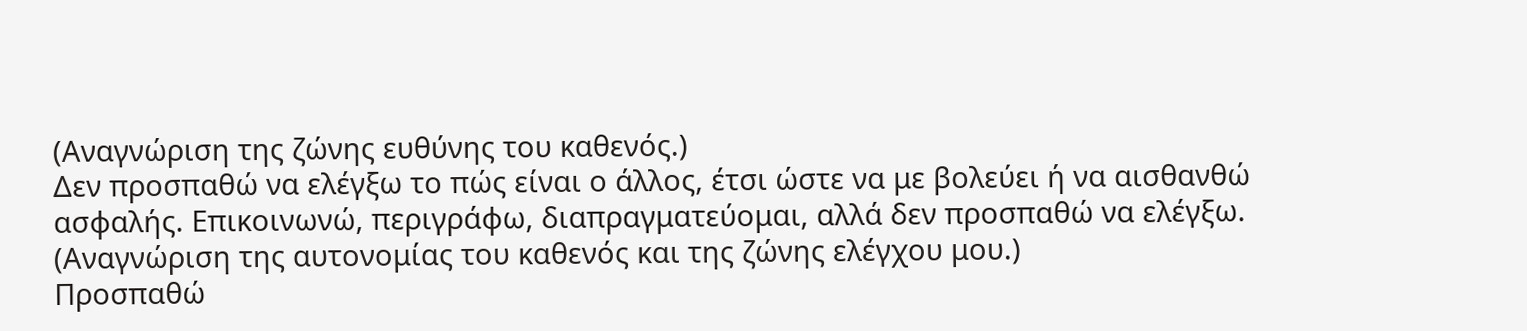(Αναγνώριση της ζώνης ευθύνης του καθενός.)
Δεν προσπαθώ να ελέγξω το πώς είναι ο άλλος, έτσι ώστε να με βολεύει ή να αισθανθώ ασφαλής. Επικοινωνώ, περιγράφω, διαπραγματεύομαι, αλλά δεν προσπαθώ να ελέγξω. (Αναγνώριση της αυτονομίας του καθενός και της ζώνης ελέγχου μου.)
Προσπαθώ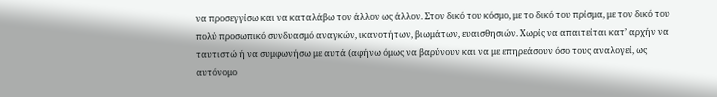να προσεγγίσω και να καταλάβω τον άλλον ως άλλον. Στον δικό του κόσμο, με το δικό του πρίσμα, με τον δικό του πολύ προσωπικό συνδυασμό αναγκών, ικανοτήτων, βιωμάτων, ευαισθησιών. Χωρίς να απαιτείται κατ’ αρχήν να ταυτιστώ ή να συμφωνήσω με αυτά (αφήνω όμως να βαρύνουν και να με επηρεάσουν όσο τους αναλογεί, ως αυτόνομο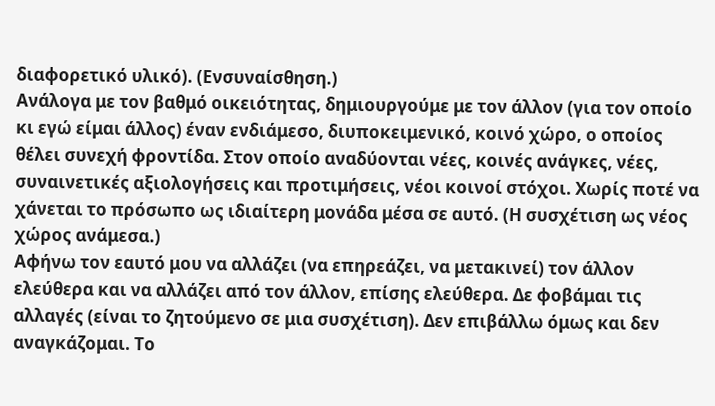διαφορετικό υλικό). (Ενσυναίσθηση.)
Ανάλογα με τον βαθμό οικειότητας, δημιουργούμε με τον άλλον (για τον οποίο κι εγώ είμαι άλλος) έναν ενδιάμεσο, διυποκειμενικό, κοινό χώρο, ο οποίος θέλει συνεχή φροντίδα. Στον οποίο αναδύονται νέες, κοινές ανάγκες, νέες, συναινετικές αξιολογήσεις και προτιμήσεις, νέοι κοινοί στόχοι. Χωρίς ποτέ να χάνεται το πρόσωπο ως ιδιαίτερη μονάδα μέσα σε αυτό. (Η συσχέτιση ως νέος χώρος ανάμεσα.)
Αφήνω τον εαυτό μου να αλλάζει (να επηρεάζει, να μετακινεί) τον άλλον ελεύθερα και να αλλάζει από τον άλλον, επίσης ελεύθερα. Δε φοβάμαι τις αλλαγές (είναι το ζητούμενο σε μια συσχέτιση). Δεν επιβάλλω όμως και δεν αναγκάζομαι. Το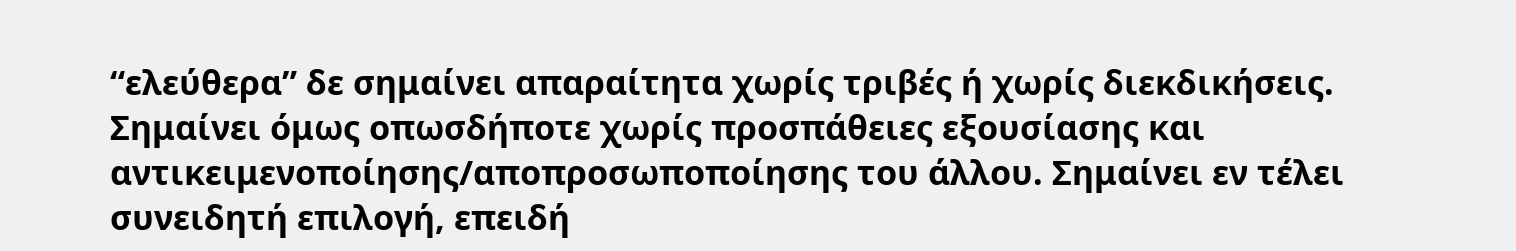“ελεύθερα” δε σημαίνει απαραίτητα χωρίς τριβές ή χωρίς διεκδικήσεις. Σημαίνει όμως οπωσδήποτε χωρίς προσπάθειες εξουσίασης και αντικειμενοποίησης/αποπροσωποποίησης του άλλου. Σημαίνει εν τέλει συνειδητή επιλογή, επειδή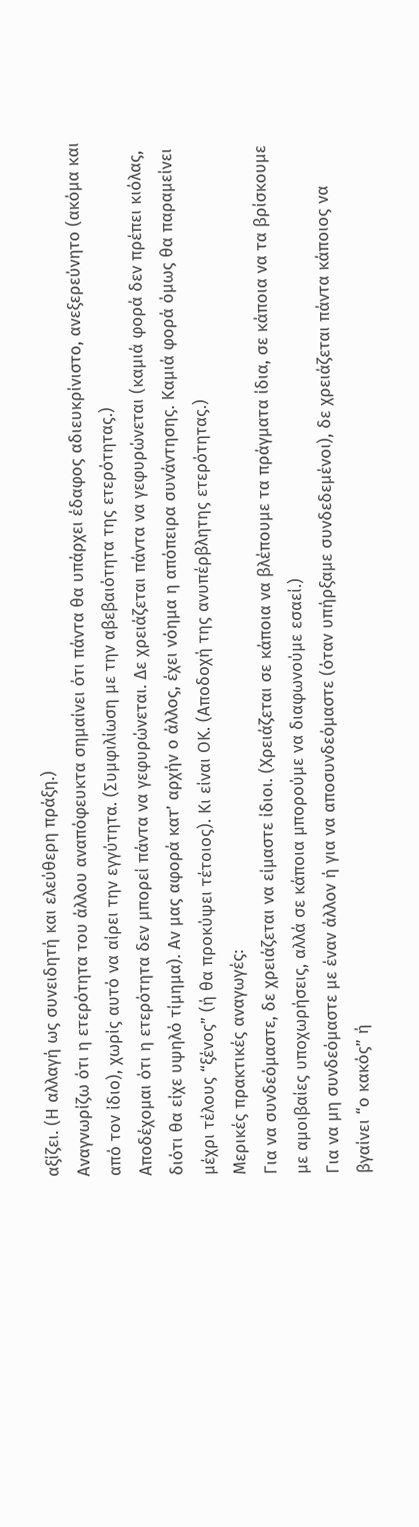αξίζει. (Η αλλαγή ως συνειδητή και ελεύθερη πράξη.)
Αναγνωρίζω ότι η ετερότητα του άλλου αναπόφευκτα σημαίνει ότι πάντα θα υπάρχει έδαφος αδιευκρίνιστο, ανεξερεύνητο (ακόμα και από τον ίδιο), χωρίς αυτό να αίρει την εγγύτητα. (Συμφιλίωση με την αβεβαιότητα της ετερότητας.)
Αποδέχομαι ότι η ετερότητα δεν μπορεί πάντα να γεφυρώνεται. Δε χρειάζεται πάντα να γεφυρώνεται (καμιά φορά δεν πρέπει κιόλας, διότι θα είχε υψηλό τίμημα). Αν μας αφορά κατ’ αρχήν ο άλλος, έχει νόημα η απόπειρα συνάντησης. Καμιά φορά όμως θα παραμείνει μέχρι τέλους “ξένος” (ή θα προκύψει τέτοιος). Κι είναι ΟΚ. (Αποδοχή της ανυπέρβλητης ετερότητας.)
Μερικές πρακτικές αναγωγές:
Για να συνδεόμαστε, δε χρειάζεται να είμαστε ίδιοι. (Χρειάζεται σε κάποια να βλέπουμε τα πράγματα ίδια, σε κάποια να τα βρίσκουμε με αμοιβαίες υποχωρήσεις, αλλά σε κάποια μπορούμε να διαφωνούμε εσαεί.)
Για να μη συνδεόμαστε με έναν άλλον ή για να αποσυνδεόμαστε (όταν υπήρξαμε συνδεδεμένοι), δε χρειάζεται πάντα κάποιος να βγαίνει “ο κακός” ή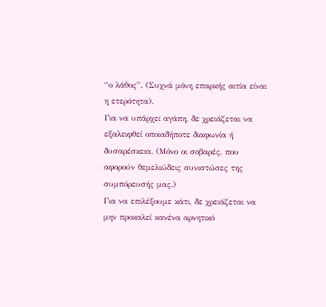“ο λάθος”. (Συχνά μόνη επαρκής αιτία είναι η ετερότητα).
Για να υπάρχει αγάπη, δε χρειάζεται να εξαλειφθεί οποιαδήποτε διαφωνία ή δυσαρέσκεια. (Μόνο οι σοβαρές, που αφορούν θεμελιώδεις συνιστώσες της συμπόρευσής μας.)
Για να επιλέξουμε κάτι, δε χρειάζεται να μην προκαλεί κανένα αρνητικό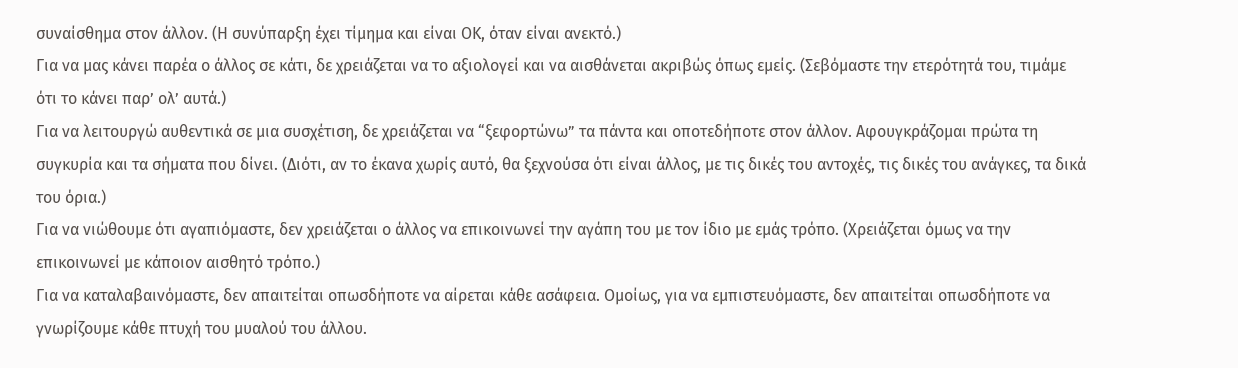συναίσθημα στον άλλον. (Η συνύπαρξη έχει τίμημα και είναι ΟΚ, όταν είναι ανεκτό.)
Για να μας κάνει παρέα ο άλλος σε κάτι, δε χρειάζεται να το αξιολογεί και να αισθάνεται ακριβώς όπως εμείς. (Σεβόμαστε την ετερότητά του, τιμάμε ότι το κάνει παρ’ ολ’ αυτά.)
Για να λειτουργώ αυθεντικά σε μια συσχέτιση, δε χρειάζεται να “ξεφορτώνω” τα πάντα και οποτεδήποτε στον άλλον. Αφουγκράζομαι πρώτα τη συγκυρία και τα σήματα που δίνει. (Διότι, αν το έκανα χωρίς αυτό, θα ξεχνούσα ότι είναι άλλος, με τις δικές του αντοχές, τις δικές του ανάγκες, τα δικά του όρια.)
Για να νιώθουμε ότι αγαπιόμαστε, δεν χρειάζεται ο άλλος να επικοινωνεί την αγάπη του με τον ίδιο με εμάς τρόπο. (Χρειάζεται όμως να την επικοινωνεί με κάποιον αισθητό τρόπο.)
Για να καταλαβαινόμαστε, δεν απαιτείται οπωσδήποτε να αίρεται κάθε ασάφεια. Ομοίως, για να εμπιστευόμαστε, δεν απαιτείται οπωσδήποτε να γνωρίζουμε κάθε πτυχή του μυαλού του άλλου.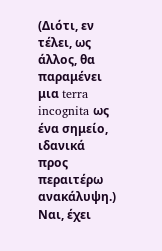(Διότι, εν τέλει, ως άλλος, θα παραμένει μια terra incognita ως ένα σημείο, ιδανικά προς περαιτέρω ανακάλυψη.)
Ναι, έχει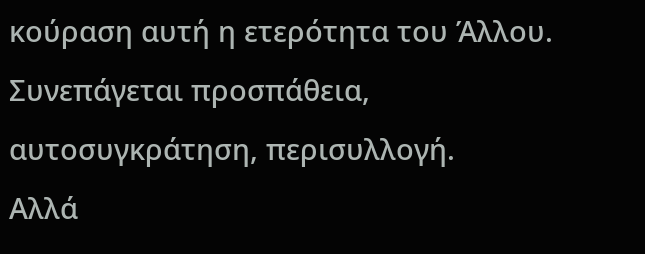κούραση αυτή η ετερότητα του Άλλου. Συνεπάγεται προσπάθεια, αυτοσυγκράτηση, περισυλλογή.
Αλλά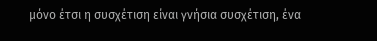μόνο έτσι η συσχέτιση είναι γνήσια συσχέτιση, ένα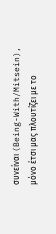συνείναι (Being-With/Mitsein), μόνο έτσι μας πλουτίζει με το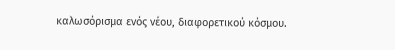καλωσόρισμα ενός νέου, διαφορετικού κόσμου.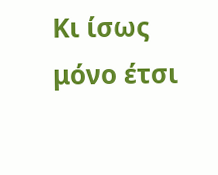Κι ίσως μόνο έτσι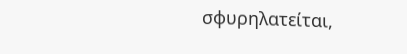σφυρηλατείται,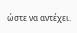ώστε να αντέχει.